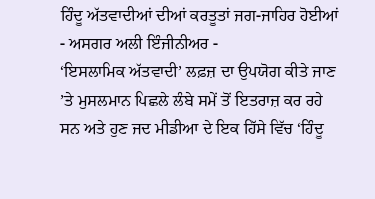ਹਿੰਦੂ ਅੱਤਵਾਦੀਆਂ ਦੀਆਂ ਕਰਤੂਤਾਂ ਜਗ-ਜਾਹਿਰ ਹੋਈਆਂ
- ਅਸਗਰ ਅਲੀ ਇੰਜੀਨੀਅਰ -
‘ਇਸਲਾਮਿਕ ਅੱਤਵਾਦੀ’ ਲਫ਼ਜ਼ ਦਾ ਉਪਯੋਗ ਕੀਤੇ ਜਾਣ ’ਤੇ ਮੁਸਲਮਾਨ ਪਿਛਲੇ ਲੰਬੇ ਸਮੇਂ ਤੋਂ ਇਤਰਾਜ਼ ਕਰ ਰਹੇ ਸਨ ਅਤੇ ਹੁਣ ਜਦ ਮੀਡੀਆ ਦੇ ਇਕ ਹਿੱਸੇ ਵਿੱਚ ‘ਹਿੰਦੂ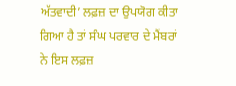ਅੱਤਵਾਦੀ’ ਲਫ਼ਜ਼ ਦਾ ਉਪਯੋਗ ਕੀਤਾ ਗਿਆ ਹੈ ਤਾਂ ਸੰਘ ਪਰਵਾਰ ਦੇ ਮੈਂਬਰਾਂ ਨੇ ਇਸ ਲਫ਼ਜ਼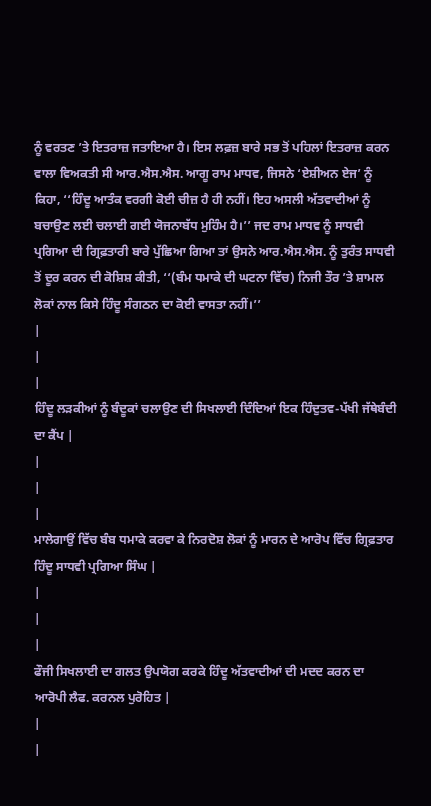ਨੂੰ ਵਰਤਣ ’ਤੇ ਇਤਰਾਜ਼ ਜਤਾਇਆ ਹੈ। ਇਸ ਲਫ਼ਜ਼ ਬਾਰੇ ਸਭ ਤੋਂ ਪਹਿਲਾਂ ਇਤਰਾਜ਼ ਕਰਨ ਵਾਲਾ ਵਿਅਕਤੀ ਸੀ ਆਰ.ਐਸ.ਐਸ. ਆਗੂ ਰਾਮ ਮਾਧਵ, ਜਿਸਨੇ ‘ਏਸ਼ੀਅਨ ਏਜ’ ਨੂੰ ਕਿਹਾ, ‘‘ਹਿੰਦੂ ਆਤੰਕ ਵਰਗੀ ਕੋਈ ਚੀਜ਼ ਹੈ ਹੀ ਨਹੀਂ। ਇਹ ਅਸਲੀ ਅੱਤਵਾਦੀਆਂ ਨੂੰ ਬਚਾਉਣ ਲਈ ਚਲਾਈ ਗਈ ਯੋਜਨਾਬੱਧ ਮੁਹਿੰਮ ਹੈ।’’ ਜਦ ਰਾਮ ਮਾਧਵ ਨੂੰ ਸਾਧਵੀ ਪ੍ਰਗਿਆ ਦੀ ਗ੍ਰਿਫ਼ਤਾਰੀ ਬਾਰੇ ਪੁੱਛਿਆ ਗਿਆ ਤਾਂ ਉਸਨੇ ਆਰ.ਐਸ.ਐਸ. ਨੂੰ ਤੁਰੰਤ ਸਾਧਵੀ ਤੋਂ ਦੂਰ ਕਰਨ ਦੀ ਕੋਸ਼ਿਸ਼ ਕੀਤੀ, ‘‘(ਬੰਮ ਧਮਾਕੇ ਦੀ ਘਟਨਾ ਵਿੱਚ) ਨਿਜੀ ਤੌਰ ’ਤੇ ਸ਼ਾਮਲ ਲੋਕਾਂ ਨਾਲ ਕਿਸੇ ਹਿੰਦੂ ਸੰਗਠਨ ਦਾ ਕੋਈ ਵਾਸਤਾ ਨਹੀਂ।’’
|
|
|
ਹਿੰਦੂ ਲੜਕੀਆਂ ਨੂੰ ਬੰਦੂਕਾਂ ਚਲਾਉਣ ਦੀ ਸਿਖਲਾਈ ਦਿੰਦਿਆਂ ਇਕ ਹਿੰਦੁਤਵ-ਪੱਖੀ ਜੱਥੇਬੰਦੀ ਦਾ ਕੈਂਪ |
|
|
|
ਮਾਲੇਗਾਉਂ ਵਿੱਚ ਬੰਬ ਧਮਾਕੇ ਕਰਵਾ ਕੇ ਨਿਰਦੋਸ਼ ਲੋਕਾਂ ਨੂੰ ਮਾਰਨ ਦੇ ਆਰੋਪ ਵਿੱਚ ਗ੍ਰਿਫ਼ਤਾਰ ਹਿੰਦੂ ਸਾਧਵੀ ਪ੍ਰਗਿਆ ਸਿੰਘ |
|
|
|
ਫੌਜੀ ਸਿਖਲਾਈ ਦਾ ਗਲਤ ਉਪਯੋਗ ਕਰਕੇ ਹਿੰਦੂ ਅੱਤਵਾਦੀਆਂ ਦੀ ਮਦਦ ਕਰਨ ਦਾ ਆਰੋਪੀ ਲੈਫ. ਕਰਨਲ ਪੁਰੋਹਿਤ |
|
|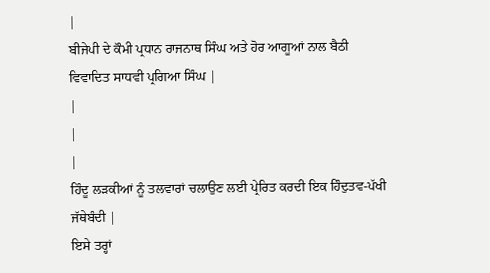|
ਬੀਜੇਪੀ ਦੇ ਕੌਮੀ ਪ੍ਰਧਾਨ ਰਾਜਨਾਥ ਸਿੰਘ ਅਤੇ ਹੋਰ ਆਗੂਆਂ ਨਾਲ ਬੈਠੀ ਵਿਵਾਦਿਤ ਸਾਧਵੀ ਪ੍ਰਗਿਆ ਸਿੰਘ |
|
|
|
ਹਿੰਦੂ ਲੜਕੀਆਂ ਨੂੰ ਤਲਵਾਰਾਂ ਚਲਾਉਣ ਲਈ ਪ੍ਰੇਰਿਤ ਕਰਦੀ ਇਕ ਹਿੰਦੁਤਵ-ਪੱਖੀ ਜੱਥੇਬੰਦੀ |
ਇਸੇ ਤਰ੍ਹਾਂ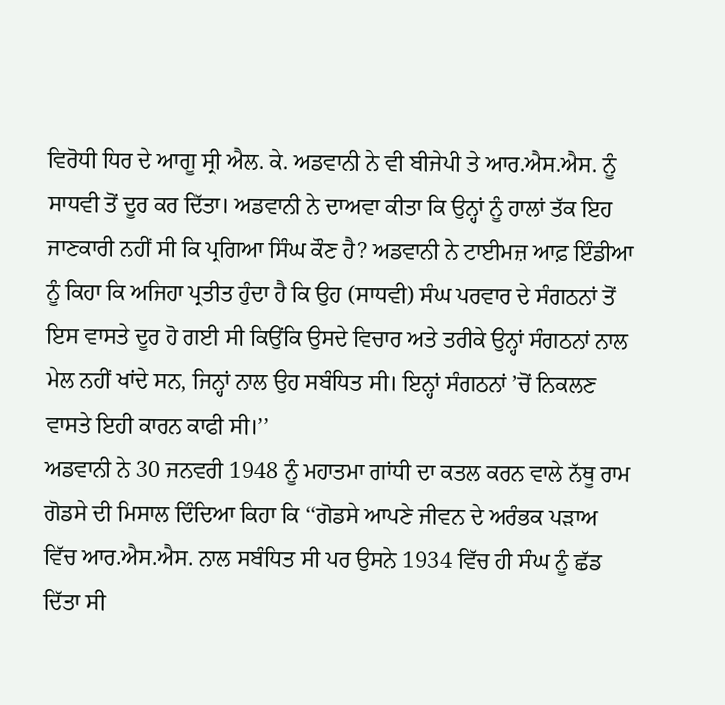ਵਿਰੋਧੀ ਧਿਰ ਦੇ ਆਗੂ ਸ੍ਰੀ ਐਲ. ਕੇ. ਅਡਵਾਨੀ ਨੇ ਵੀ ਬੀਜੇਪੀ ਤੇ ਆਰ.ਐਸ.ਐਸ. ਨੂੰ ਸਾਧਵੀ ਤੋਂ ਦੂਰ ਕਰ ਦਿੱਤਾ। ਅਡਵਾਨੀ ਨੇ ਦਾਅਵਾ ਕੀਤਾ ਕਿ ਉਨ੍ਹਾਂ ਨੂੰ ਹਾਲਾਂ ਤੱਕ ਇਹ ਜਾਣਕਾਰੀ ਨਹੀਂ ਸੀ ਕਿ ਪ੍ਰਗਿਆ ਸਿੰਘ ਕੌਣ ਹੈ? ਅਡਵਾਨੀ ਨੇ ਟਾਈਮਜ਼ ਆਫ਼ ਇੰਡੀਆ ਨੂੰ ਕਿਹਾ ਕਿ ਅਜਿਹਾ ਪ੍ਰਤੀਤ ਹੁੰਦਾ ਹੈ ਕਿ ਉਹ (ਸਾਧਵੀ) ਸੰਘ ਪਰਵਾਰ ਦੇ ਸੰਗਠਨਾਂ ਤੋਂ ਇਸ ਵਾਸਤੇ ਦੂਰ ਹੋ ਗਈ ਸੀ ਕਿਉਂਕਿ ਉਸਦੇ ਵਿਚਾਰ ਅਤੇ ਤਰੀਕੇ ਉਨ੍ਹਾਂ ਸੰਗਠਨਾਂ ਨਾਲ ਮੇਲ ਨਹੀਂ ਖਾਂਦੇ ਸਨ, ਜਿਨ੍ਹਾਂ ਨਾਲ ਉਹ ਸਬੰਧਿਤ ਸੀ। ਇਨ੍ਹਾਂ ਸੰਗਠਨਾਂ ’ਚੋਂ ਨਿਕਲਣ ਵਾਸਤੇ ਇਹੀ ਕਾਰਨ ਕਾਫੀ ਸੀ।’’
ਅਡਵਾਨੀ ਨੇ 30 ਜਨਵਰੀ 1948 ਨੂੰ ਮਹਾਤਮਾ ਗਾਂਧੀ ਦਾ ਕਤਲ ਕਰਨ ਵਾਲੇ ਨੱਥੂ ਰਾਮ ਗੋਡਸੇ ਦੀ ਮਿਸਾਲ ਦਿੰਦਿਆ ਕਿਹਾ ਕਿ ‘‘ਗੋਡਸੇ ਆਪਣੇ ਜੀਵਨ ਦੇ ਅਰੰਭਕ ਪੜਾਅ ਵਿੱਚ ਆਰ.ਐਸ.ਐਸ. ਨਾਲ ਸਬੰਧਿਤ ਸੀ ਪਰ ਉਸਨੇ 1934 ਵਿੱਚ ਹੀ ਸੰਘ ਨੂੰ ਛੱਡ ਦਿੱਤਾ ਸੀ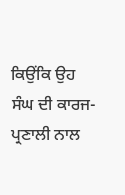ਕਿਉਂਕਿ ਉਹ ਸੰਘ ਦੀ ਕਾਰਜ-ਪ੍ਰਣਾਲੀ ਨਾਲ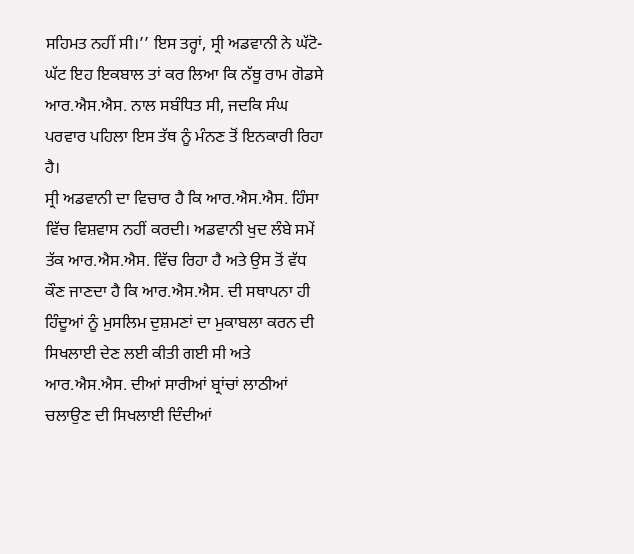ਸਹਿਮਤ ਨਹੀਂ ਸੀ।’’ ਇਸ ਤਰ੍ਹਾਂ, ਸ੍ਰੀ ਅਡਵਾਨੀ ਨੇ ਘੱਟੋ-ਘੱਟ ਇਹ ਇਕਬਾਲ ਤਾਂ ਕਰ ਲਿਆ ਕਿ ਨੱਥੂ ਰਾਮ ਗੋਡਸੇ ਆਰ.ਐਸ.ਐਸ. ਨਾਲ ਸਬੰਧਿਤ ਸੀ, ਜਦਕਿ ਸੰਘ ਪਰਵਾਰ ਪਹਿਲਾ ਇਸ ਤੱਥ ਨੂੰ ਮੰਨਣ ਤੋਂ ਇਨਕਾਰੀ ਰਿਹਾ ਹੈ।
ਸ੍ਰੀ ਅਡਵਾਨੀ ਦਾ ਵਿਚਾਰ ਹੈ ਕਿ ਆਰ.ਐਸ.ਐਸ. ਹਿੰਸਾ ਵਿੱਚ ਵਿਸ਼ਵਾਸ ਨਹੀਂ ਕਰਦੀ। ਅਡਵਾਨੀ ਖੁਦ ਲੰਬੇ ਸਮੇਂ ਤੱਕ ਆਰ.ਐਸ.ਐਸ. ਵਿੱਚ ਰਿਹਾ ਹੈ ਅਤੇ ਉਸ ਤੋਂ ਵੱਧ ਕੌਣ ਜਾਣਦਾ ਹੈ ਕਿ ਆਰ.ਐਸ.ਐਸ. ਦੀ ਸਥਾਪਨਾ ਹੀ ਹਿੰਦੂਆਂ ਨੂੰ ਮੁਸਲਿਮ ਦੁਸ਼ਮਣਾਂ ਦਾ ਮੁਕਾਬਲਾ ਕਰਨ ਦੀ ਸਿਖਲਾਈ ਦੇਣ ਲਈ ਕੀਤੀ ਗਈ ਸੀ ਅਤੇ ਆਰ.ਐਸ.ਐਸ. ਦੀਆਂ ਸਾਰੀਆਂ ਬ੍ਰਾਂਚਾਂ ਲਾਠੀਆਂ ਚਲਾਉਣ ਦੀ ਸਿਖਲਾਈ ਦਿੰਦੀਆਂ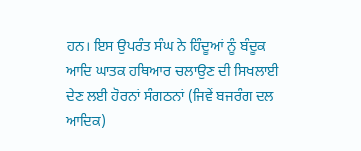ਹਨ। ਇਸ ਉਪਰੰਤ ਸੰਘ ਨੇ ਹਿੰਦੂਆਂ ਨੂੰ ਬੰਦੂਕ ਆਦਿ ਘਾਤਕ ਹਥਿਆਰ ਚਲਾਉਣ ਦੀ ਸਿਖਲਾਈ ਦੇਣ ਲਈ ਹੋਰਨਾਂ ਸੰਗਠਨਾਂ (ਜਿਵੇਂ ਬਜਰੰਗ ਦਲ ਆਦਿਕ)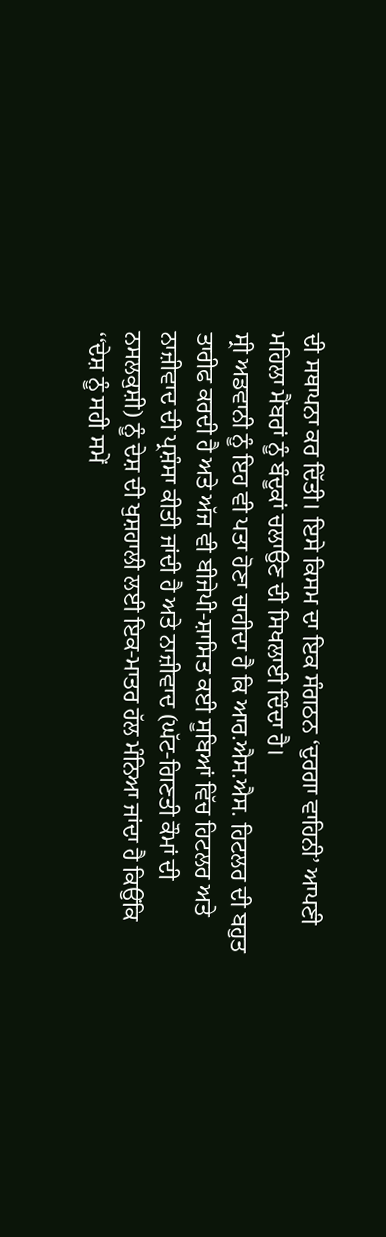ਦੀ ਸਥਾਪਨਾ ਕਰ ਦਿੱਤੀ। ਇਸੇ ਕਿਸਮ ਦਾ ਇਕ ਸੰਗਠਨ ‘ਦੁਰਗਾ ਵਾਹਿਨੀ’ ਆਪਣੀ ਮਹਿਲਾ ਮੈਂਬਰਾਂ ਨੂੰ ਬੰਦੂਕਾਂ ਚਲਾਉਣ ਦੀ ਸਿਖਲਾਈ ਦਿੰਦਾ ਹੈ।
ਸ੍ਰੀ ਅਡਵਾਨੀ ਨੂੰ ਇਹ ਵੀ ਪਤਾ ਹੋਣਾ ਚਾਹੀਦਾ ਹੈ ਕਿ ਆਰ.ਐਸ.ਐਸ. ਹਿਟਲਰ ਦੀ ਬਹੁਤ ਤਾਰੀਫ ਕਰਦੀ ਹੈ ਅਤੇ ਅੱਜ ਵੀ ਬੀਜੇਪੀ-ਸ਼ਾਸਿਤ ਕਈ ਸੂਬਿਆਂ ਵਿੱਚ ਹਿਟਲਰ ਅਤੇ ਨਾਜ਼ੀਵਾਦ ਦੀ ਪ੍ਰਸ਼ੰਸਾ ਕੀਤੀ ਜਾਂਦੀ ਹੈ ਅਤੇ ਨਾਜ਼ੀਵਾਦ (ਘੱਟ-ਗਿਣਤੀ ਕੌਮਾਂ ਦੀ ਨਸਲਕੁਸ਼ੀ) ਨੂੰ ਦੇਸ਼ ਦੀ ਖੁਸ਼ਹਾਲੀ ਲਈ ਇਕ-ਮਾਤਰ ਹੱਲ ਮੰਨਿਆ ਜਾਂਦਾ ਹੈ ਕਿਉਂਕਿ ‘‘ਦੇਸ਼ ਨੂੰ ਸਹੀ ਸਮੇਂ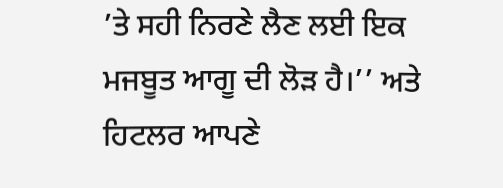’ਤੇ ਸਹੀ ਨਿਰਣੇ ਲੈਣ ਲਈ ਇਕ ਮਜਬੂਤ ਆਗੂ ਦੀ ਲੋੜ ਹੈ।’’ ਅਤੇ ਹਿਟਲਰ ਆਪਣੇ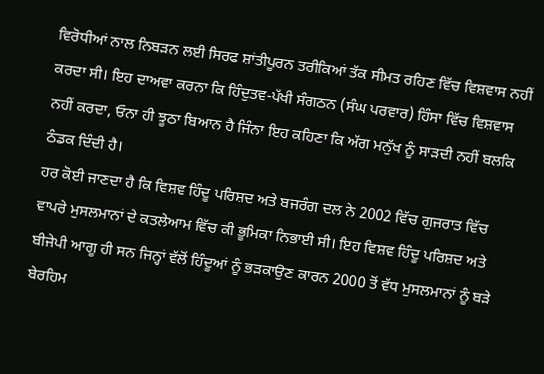ਵਿਰੋਧੀਆਂ ਨਾਲ ਨਿਬੜਨ ਲਈ ਸਿਰਫ ਸ਼ਾਂਤੀਪੂਰਨ ਤਰੀਕਿਆਂ ਤੱਕ ਸੀਮਤ ਰਹਿਣ ਵਿੱਚ ਵਿਸ਼ਵਾਸ ਨਹੀਂ ਕਰਦਾ ਸੀ। ਇਹ ਦਾਅਵਾ ਕਰਨਾ ਕਿ ਹਿੰਦੁਤਵ-ਪੱਖੀ ਸੰਗਠਨ (ਸੰਘ ਪਰਵਾਰ) ਹਿੰਸਾ ਵਿੱਚ ਵਿਸ਼ਵਾਸ ਨਹੀਂ ਕਰਦਾ, ਓਨਾ ਹੀ ਝੂਠਾ ਬਿਆਨ ਹੈ ਜਿੰਨਾ ਇਹ ਕਹਿਣਾ ਕਿ ਅੱਗ ਮਨੁੱਖ ਨੂੰ ਸਾੜਦੀ ਨਹੀਂ ਬਲਕਿ ਠੰਡਕ ਦਿੰਦੀ ਹੈ।
ਹਰ ਕੋਈ ਜਾਣਦਾ ਹੈ ਕਿ ਵਿਸ਼ਵ ਹਿੰਦੂ ਪਰਿਸ਼ਦ ਅਤੇ ਬਜਰੰਗ ਦਲ ਨੇ 2002 ਵਿੱਚ ਗੁਜਰਾਤ ਵਿੱਚ ਵਾਪਰੇ ਮੁਸਲਮਾਨਾਂ ਦੇ ਕਤਲੇਆਮ ਵਿੱਚ ਕੀ ਭੂਮਿਕਾ ਨਿਭਾਈ ਸੀ। ਇਹ ਵਿਸ਼ਵ ਹਿੰਦੂ ਪਰਿਸ਼ਦ ਅਤੇ ਬੀਜੇਪੀ ਆਗੂ ਹੀ ਸਨ ਜਿਨ੍ਹਾਂ ਵੱਲੋਂ ਹਿੰਦੂਆਂ ਨੂੰ ਭੜਕਾਉਣ ਕਾਰਨ 2000 ਤੋਂ ਵੱਧ ਮੁਸਲਮਾਨਾਂ ਨੂੰ ਬੜੇ ਬੇਰਹਿਮ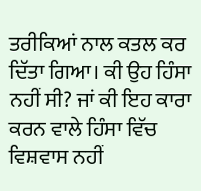ਤਰੀਕਿਆਂ ਨਾਲ ਕਤਲ ਕਰ ਦਿੱਤਾ ਗਿਆ। ਕੀ ਉਹ ਹਿੰਸਾ ਨਹੀਂ ਸੀ? ਜਾਂ ਕੀ ਇਹ ਕਾਰਾ ਕਰਨ ਵਾਲੇ ਹਿੰਸਾ ਵਿੱਚ ਵਿਸ਼ਵਾਸ ਨਹੀਂ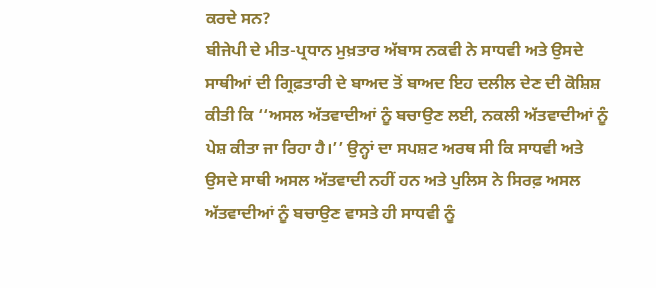ਕਰਦੇ ਸਨ?
ਬੀਜੇਪੀ ਦੇ ਮੀਤ-ਪ੍ਰਧਾਨ ਮੁਖ਼ਤਾਰ ਅੱਬਾਸ ਨਕਵੀ ਨੇ ਸਾਧਵੀ ਅਤੇ ਉਸਦੇ ਸਾਥੀਆਂ ਦੀ ਗ੍ਰਿਫ਼ਤਾਰੀ ਦੇ ਬਾਅਦ ਤੋਂ ਬਾਅਦ ਇਹ ਦਲੀਲ ਦੇਣ ਦੀ ਕੋਸ਼ਿਸ਼ ਕੀਤੀ ਕਿ ‘‘ਅਸਲ ਅੱਤਵਾਦੀਆਂ ਨੂੰ ਬਚਾਉਣ ਲਈ, ਨਕਲੀ ਅੱਤਵਾਦੀਆਂ ਨੂੰ ਪੇਸ਼ ਕੀਤਾ ਜਾ ਰਿਹਾ ਹੈ।’’ ਉਨ੍ਹਾਂ ਦਾ ਸਪਸ਼ਟ ਅਰਥ ਸੀ ਕਿ ਸਾਧਵੀ ਅਤੇ ਉਸਦੇ ਸਾਥੀ ਅਸਲ ਅੱਤਵਾਦੀ ਨਹੀਂ ਹਨ ਅਤੇ ਪੁਲਿਸ ਨੇ ਸਿਰਫ਼ ਅਸਲ ਅੱਤਵਾਦੀਆਂ ਨੂੰ ਬਚਾਉਣ ਵਾਸਤੇ ਹੀ ਸਾਧਵੀ ਨੂੰ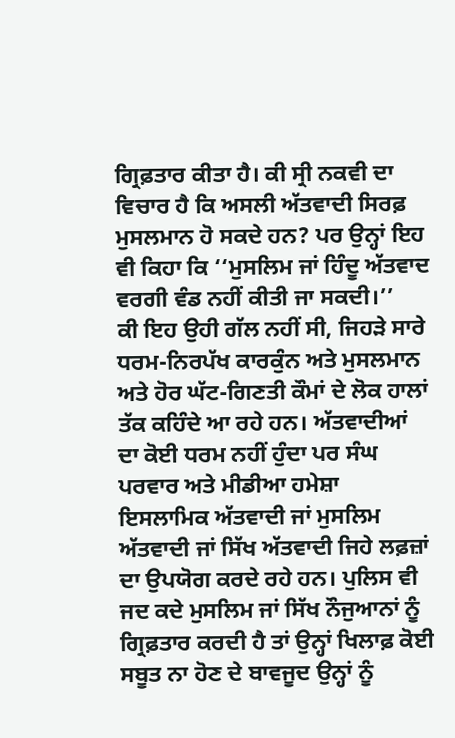ਗ੍ਰਿਫ਼ਤਾਰ ਕੀਤਾ ਹੈ। ਕੀ ਸ੍ਰੀ ਨਕਵੀ ਦਾ ਵਿਚਾਰ ਹੈ ਕਿ ਅਸਲੀ ਅੱਤਵਾਦੀ ਸਿਰਫ਼ ਮੁਸਲਮਾਨ ਹੋ ਸਕਦੇ ਹਨ? ਪਰ ਉਨ੍ਹਾਂ ਇਹ ਵੀ ਕਿਹਾ ਕਿ ‘‘ਮੁਸਲਿਮ ਜਾਂ ਹਿੰਦੂ ਅੱਤਵਾਦ ਵਰਗੀ ਵੰਡ ਨਹੀਂ ਕੀਤੀ ਜਾ ਸਕਦੀ।’’
ਕੀ ਇਹ ਉਹੀ ਗੱਲ ਨਹੀਂ ਸੀ, ਜਿਹੜੇ ਸਾਰੇ ਧਰਮ-ਨਿਰਪੱਖ ਕਾਰਕੁੰਨ ਅਤੇ ਮੁਸਲਮਾਨ ਅਤੇ ਹੋਰ ਘੱਟ-ਗਿਣਤੀ ਕੌਮਾਂ ਦੇ ਲੋਕ ਹਾਲਾਂ ਤੱਕ ਕਹਿੰਦੇ ਆ ਰਹੇ ਹਨ। ਅੱਤਵਾਦੀਆਂ ਦਾ ਕੋਈ ਧਰਮ ਨਹੀਂ ਹੁੰਦਾ ਪਰ ਸੰਘ ਪਰਵਾਰ ਅਤੇ ਮੀਡੀਆ ਹਮੇਸ਼ਾ ਇਸਲਾਮਿਕ ਅੱਤਵਾਦੀ ਜਾਂ ਮੁਸਲਿਮ ਅੱਤਵਾਦੀ ਜਾਂ ਸਿੱਖ ਅੱਤਵਾਦੀ ਜਿਹੇ ਲਫ਼ਜ਼ਾਂ ਦਾ ਉਪਯੋਗ ਕਰਦੇ ਰਹੇ ਹਨ। ਪੁਲਿਸ ਵੀ ਜਦ ਕਦੇ ਮੁਸਲਿਮ ਜਾਂ ਸਿੱਖ ਨੌਜੁਆਨਾਂ ਨੂੰ ਗ੍ਰਿਫ਼ਤਾਰ ਕਰਦੀ ਹੈ ਤਾਂ ਉਨ੍ਹਾਂ ਖਿਲਾਫ਼ ਕੋਈ ਸਬੂਤ ਨਾ ਹੋਣ ਦੇ ਬਾਵਜੂਦ ਉਨ੍ਹਾਂ ਨੂੰ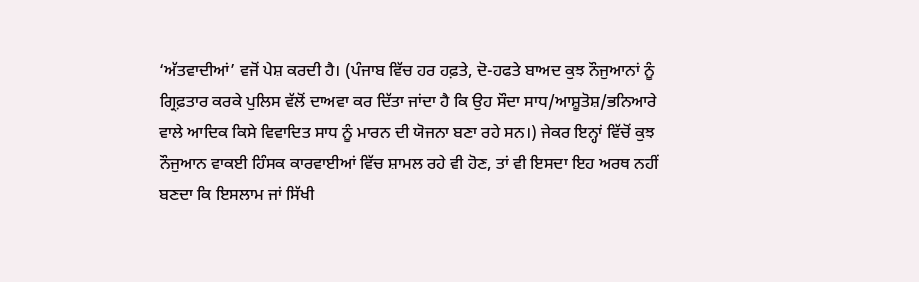‘ਅੱਤਵਾਦੀਆਂ’ ਵਜੋਂ ਪੇਸ਼ ਕਰਦੀ ਹੈ। (ਪੰਜਾਬ ਵਿੱਚ ਹਰ ਹਫ਼ਤੇ, ਦੋ-ਹਫਤੇ ਬਾਅਦ ਕੁਝ ਨੌਜੁਆਨਾਂ ਨੂੰ ਗ੍ਰਿਫ਼ਤਾਰ ਕਰਕੇ ਪੁਲਿਸ ਵੱਲੋਂ ਦਾਅਵਾ ਕਰ ਦਿੱਤਾ ਜਾਂਦਾ ਹੈ ਕਿ ਉਹ ਸੌਦਾ ਸਾਧ/ਆਸ਼ੂਤੋਸ਼/ਭਨਿਆਰੇ ਵਾਲੇ ਆਦਿਕ ਕਿਸੇ ਵਿਵਾਦਿਤ ਸਾਧ ਨੂੰ ਮਾਰਨ ਦੀ ਯੋਜਨਾ ਬਣਾ ਰਹੇ ਸਨ।) ਜੇਕਰ ਇਨ੍ਹਾਂ ਵਿੱਚੋਂ ਕੁਝ ਨੌਜੁਆਨ ਵਾਕਈ ਹਿੰਸਕ ਕਾਰਵਾਈਆਂ ਵਿੱਚ ਸ਼ਾਮਲ ਰਹੇ ਵੀ ਹੋਣ, ਤਾਂ ਵੀ ਇਸਦਾ ਇਹ ਅਰਥ ਨਹੀਂ ਬਣਦਾ ਕਿ ਇਸਲਾਮ ਜਾਂ ਸਿੱਖੀ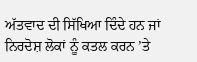ਅੱਤਵਾਦ ਦੀ ਸਿੱਖਿਆ ਦਿੰਦੇ ਹਨ ਜਾਂ ਨਿਰਦੋਸ਼ ਲੋਕਾਂ ਨੂੰ ਕਤਲ ਕਰਨ ’ਤੇ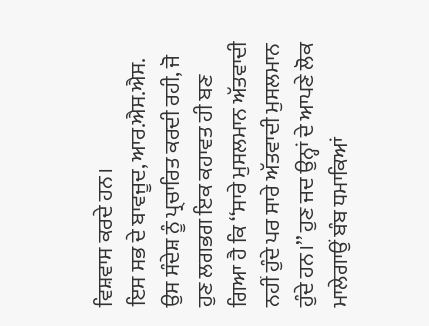ਵਿਸ਼ਵਾਸ ਕਰਦੇ ਹਨ।
ਇਸ ਸਭ ਦੇ ਬਾਵਜੂਦ, ਆਰ.ਐਸ.ਐਸ. ਉਸ ਸੰਦੇਸ਼ ਨੂੰ ਪ੍ਰਚਾਰਿਤ ਕਰਦੀ ਰਹੀ, ਜੋ ਹੁਣ ਲਗਭਗ ਇਕ ਕਹਾਵਤ ਹੀ ਬਣ ਗਿਆ ਹੈ ਕਿ ‘‘ਸਾਰੇ ਮੁਸਲਮਾਨ ਅੱਤਵਾਦੀ ਨਹੀਂ ਹੁੰਦੇ ਪਰ ਸਾਰੇ ਅੱਤਵਾਦੀ ਮੁਸਲਮਾਨ ਹੁੰਦੇ ਹਨ।’’ ਹੁਣ ਜਦ ਉਨ੍ਹਾਂ ਦੇ ਆਪਣੇ ਲੋਕ ਮਾਲੇਗਾਉਂ ਬੰਬ ਧਮਾਕਿਆਂ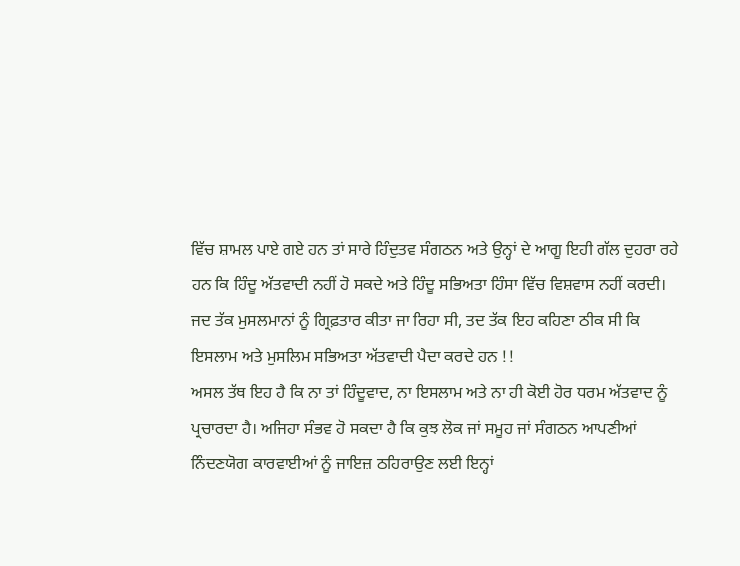ਵਿੱਚ ਸ਼ਾਮਲ ਪਾਏ ਗਏ ਹਨ ਤਾਂ ਸਾਰੇ ਹਿੰਦੁਤਵ ਸੰਗਠਨ ਅਤੇ ਉਨ੍ਹਾਂ ਦੇ ਆਗੂ ਇਹੀ ਗੱਲ ਦੁਹਰਾ ਰਹੇ ਹਨ ਕਿ ਹਿੰਦੂ ਅੱਤਵਾਦੀ ਨਹੀਂ ਹੋ ਸਕਦੇ ਅਤੇ ਹਿੰਦੂ ਸਭਿਅਤਾ ਹਿੰਸਾ ਵਿੱਚ ਵਿਸ਼ਵਾਸ ਨਹੀਂ ਕਰਦੀ। ਜਦ ਤੱਕ ਮੁਸਲਮਾਨਾਂ ਨੂੰ ਗ੍ਰਿਫ਼ਤਾਰ ਕੀਤਾ ਜਾ ਰਿਹਾ ਸੀ, ਤਦ ਤੱਕ ਇਹ ਕਹਿਣਾ ਠੀਕ ਸੀ ਕਿ ਇਸਲਾਮ ਅਤੇ ਮੁਸਲਿਮ ਸਭਿਅਤਾ ਅੱਤਵਾਦੀ ਪੈਦਾ ਕਰਦੇ ਹਨ !!
ਅਸਲ ਤੱਥ ਇਹ ਹੈ ਕਿ ਨਾ ਤਾਂ ਹਿੰਦੂਵਾਦ, ਨਾ ਇਸਲਾਮ ਅਤੇ ਨਾ ਹੀ ਕੋਈ ਹੋਰ ਧਰਮ ਅੱਤਵਾਦ ਨੂੰ ਪ੍ਰਚਾਰਦਾ ਹੈ। ਅਜਿਹਾ ਸੰਭਵ ਹੋ ਸਕਦਾ ਹੈ ਕਿ ਕੁਝ ਲੋਕ ਜਾਂ ਸਮੂਹ ਜਾਂ ਸੰਗਠਨ ਆਪਣੀਆਂ ਨਿੰਦਣਯੋਗ ਕਾਰਵਾਈਆਂ ਨੂੰ ਜਾਇਜ਼ ਠਹਿਰਾਉਣ ਲਈ ਇਨ੍ਹਾਂ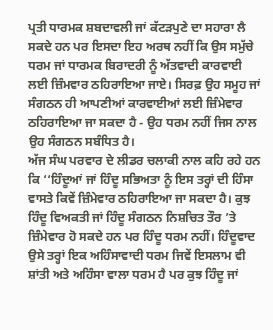ਪ੍ਰਤੀ ਧਾਰਮਕ ਸ਼ਬਦਾਵਲੀ ਜਾਂ ਕੱਟੜਪੁਣੇ ਦਾ ਸਹਾਰਾ ਲੈ ਸਕਦੇ ਹਨ ਪਰ ਇਸਦਾ ਇਹ ਅਰਥ ਨਹੀਂ ਕਿ ਉਸ ਸਮੁੱਚੇ ਧਰਮ ਜਾਂ ਧਾਰਮਕ ਬਿਰਾਦਰੀ ਨੂੰ ਅੱਤਵਾਦੀ ਕਾਰਵਾਈ ਲਈ ਜ਼ਿੰਮਵਾਰ ਠਹਿਰਾਇਆ ਜਾਏ। ਸਿਰਫ਼ ਉਹ ਸਮੂਹ ਜਾਂ ਸੰਗਠਨ ਹੀ ਆਪਣੀਆਂ ਕਾਰਵਾਈਆਂ ਲਈ ਜ਼ਿੰਮੇਵਾਰ ਠਹਿਰਾਇਆ ਜਾ ਸਕਦਾ ਹੈ - ਉਹ ਧਰਮ ਨਹੀਂ ਜਿਸ ਨਾਲ ਉਹ ਸੰਗਠਨ ਸਬੰਧਿਤ ਹੈ।
ਅੱਜ ਸੰਘ ਪਰਵਾਰ ਦੇ ਲੀਡਰ ਚਲਾਕੀ ਨਾਲ ਕਹਿ ਰਹੇ ਹਨ ਕਿ ‘‘ਹਿੰਦੂਆਂ ਜਾਂ ਹਿੰਦੂ ਸਭਿਅਤਾ ਨੂੰ ਇਸ ਤਰ੍ਹਾਂ ਦੀ ਹਿੰਸਾ ਵਾਸਤੇ ਕਿਵੇਂ ਜ਼ਿੰਮੇਵਾਰ ਠਹਿਰਾਇਆ ਜਾ ਸਕਦਾ ਹੈ। ਕੁਝ ਹਿੰਦੂ ਵਿਅਕਤੀ ਜਾਂ ਹਿੰਦੂ ਸੰਗਠਨ ਨਿਸ਼ਚਿਤ ਤੌਰ ’ਤੇ ਜ਼ਿੰਮੇਵਾਰ ਹੋ ਸਕਦੇ ਹਨ ਪਰ ਹਿੰਦੂ ਧਰਮ ਨਹੀਂ। ਹਿੰਦੂਵਾਦ ਉਸੇ ਤਰ੍ਹਾਂ ਇਕ ਅਹਿੰਸਾਵਾਦੀ ਧਰਮ ਜਿਵੇਂ ਇਸਲਾਮ ਵੀ ਸ਼ਾਂਤੀ ਅਤੇ ਅਹਿੰਸਾ ਵਾਲਾ ਧਰਮ ਹੈ ਪਰ ਕੁਝ ਹਿੰਦੂ ਜਾਂ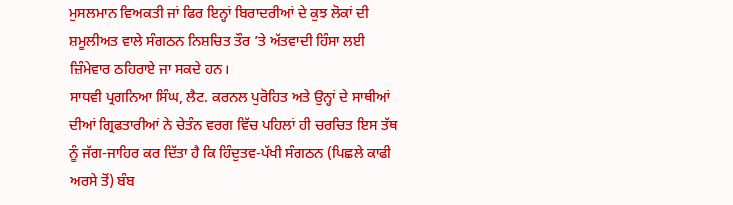ਮੁਸਲਮਾਨ ਵਿਅਕਤੀ ਜਾਂ ਫਿਰ ਇਨ੍ਹਾਂ ਬਿਰਾਦਰੀਆਂ ਦੇ ਕੁਝ ਲੋਕਾਂ ਦੀ ਸ਼ਮੂਲੀਅਤ ਵਾਲੇ ਸੰਗਠਨ ਨਿਸ਼ਚਿਤ ਤੌਰ ’ਤੇ ਅੱਤਵਾਦੀ ਹਿੰਸਾ ਲਈ ਜ਼ਿੰਮੇਵਾਰ ਠਹਿਰਾਏ ਜਾ ਸਕਦੇ ਹਨ।
ਸਾਧਵੀ ਪ੍ਰਗਨਿਆ ਸਿੰਘ, ਲੈਟ. ਕਰਨਲ ਪੁਰੋਹਿਤ ਅਤੇ ਉਨ੍ਹਾਂ ਦੇ ਸਾਥੀਆਂ ਦੀਆਂ ਗ੍ਰਿਫਤਾਰੀਆਂ ਨੇ ਚੇਤੰਨ ਵਰਗ ਵਿੱਚ ਪਹਿਲਾਂ ਹੀ ਚਰਚਿਤ ਇਸ ਤੱਥ ਨੂੰ ਜੱਗ-ਜਾਹਿਰ ਕਰ ਦਿੱਤਾ ਹੈ ਕਿ ਹਿੰਦੁਤਵ-ਪੱਖੀ ਸੰਗਠਨ (ਪਿਛਲੇ ਕਾਫੀ ਅਰਸੇ ਤੋਂ) ਬੰਬ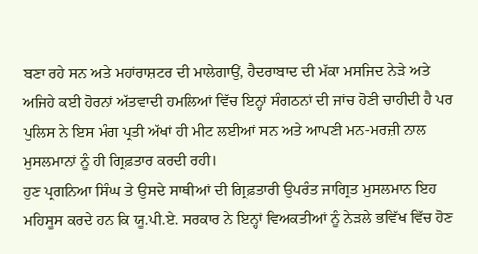ਬਣਾ ਰਹੇ ਸਨ ਅਤੇ ਮਹਾਂਰਾਸ਼ਟਰ ਦੀ ਮਾਲੇਗਾਉਂ, ਹੈਦਰਾਬਾਦ ਦੀ ਮੱਕਾ ਮਸਜਿਦ ਨੇੜੇ ਅਤੇ ਅਜਿਹੇ ਕਈ ਹੋਰਨਾਂ ਅੱਤਵਾਦੀ ਹਮਲਿਆਂ ਵਿੱਚ ਇਨ੍ਹਾਂ ਸੰਗਠਨਾਂ ਦੀ ਜਾਂਚ ਹੋਣੀ ਚਾਹੀਦੀ ਹੈ ਪਰ ਪੁਲਿਸ ਨੇ ਇਸ ਮੰਗ ਪ੍ਰਤੀ ਅੱਖਾਂ ਹੀ ਮੀਟ ਲਈਆਂ ਸਨ ਅਤੇ ਆਪਣੀ ਮਨ-ਮਰਜ਼ੀ ਨਾਲ ਮੁਸਲਮਾਨਾਂ ਨੂੰ ਹੀ ਗ੍ਰਿਫ਼ਤਾਰ ਕਰਦੀ ਰਹੀ।
ਹੁਣ ਪ੍ਰਗਨਿਆ ਸਿੰਘ ਤੇ ਉਸਦੇ ਸਾਥੀਆਂ ਦੀ ਗ੍ਰਿਫ਼ਤਾਰੀ ਉਪਰੰਤ ਜਾਗ੍ਰਿਤ ਮੁਸਲਮਾਨ ਇਹ ਮਹਿਸੂਸ ਕਰਦੇ ਹਨ ਕਿ ਯੂ.ਪੀ.ਏ. ਸਰਕਾਰ ਨੇ ਇਨ੍ਹਾਂ ਵਿਅਕਤੀਆਂ ਨੂੰ ਨੇੜਲੇ ਭਵਿੱਖ ਵਿੱਚ ਹੋਣ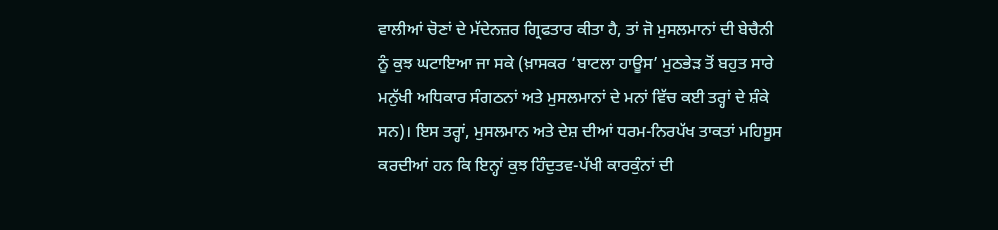ਵਾਲੀਆਂ ਚੋਣਾਂ ਦੇ ਮੱਦੇਨਜ਼ਰ ਗ੍ਰਿਫਤਾਰ ਕੀਤਾ ਹੈ, ਤਾਂ ਜੋ ਮੁਸਲਮਾਨਾਂ ਦੀ ਬੇਚੈਨੀ ਨੂੰ ਕੁਝ ਘਟਾਇਆ ਜਾ ਸਕੇ (ਖ਼ਾਸਕਰ ‘ਬਾਟਲਾ ਹਾਊਸ’ ਮੁਠਭੇੜ ਤੋਂ ਬਹੁਤ ਸਾਰੇ ਮਨੁੱਖੀ ਅਧਿਕਾਰ ਸੰਗਠਨਾਂ ਅਤੇ ਮੁਸਲਮਾਨਾਂ ਦੇ ਮਨਾਂ ਵਿੱਚ ਕਈ ਤਰ੍ਹਾਂ ਦੇ ਸ਼ੰਕੇ ਸਨ)। ਇਸ ਤਰ੍ਹਾਂ, ਮੁਸਲਮਾਨ ਅਤੇ ਦੇਸ਼ ਦੀਆਂ ਧਰਮ-ਨਿਰਪੱਖ ਤਾਕਤਾਂ ਮਹਿਸੂਸ ਕਰਦੀਆਂ ਹਨ ਕਿ ਇਨ੍ਹਾਂ ਕੁਝ ਹਿੰਦੁਤਵ-ਪੱਖੀ ਕਾਰਕੁੰਨਾਂ ਦੀ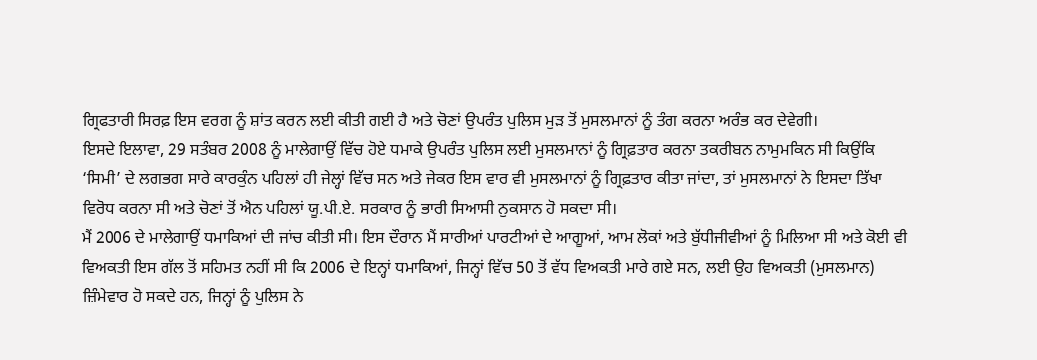ਗ੍ਰਿਫਤਾਰੀ ਸਿਰਫ਼ ਇਸ ਵਰਗ ਨੂੰ ਸ਼ਾਂਤ ਕਰਨ ਲਈ ਕੀਤੀ ਗਈ ਹੈ ਅਤੇ ਚੋਣਾਂ ਉਪਰੰਤ ਪੁਲਿਸ ਮੁੜ ਤੋਂ ਮੁਸਲਮਾਨਾਂ ਨੂੰ ਤੰਗ ਕਰਨਾ ਅਰੰਭ ਕਰ ਦੇਵੇਗੀ।
ਇਸਦੇ ਇਲਾਵਾ, 29 ਸਤੰਬਰ 2008 ਨੂੰ ਮਾਲੇਗਾਉਂ ਵਿੱਚ ਹੋਏ ਧਮਾਕੇ ਉਪਰੰਤ ਪੁਲਿਸ ਲਈ ਮੁਸਲਮਾਨਾਂ ਨੂੰ ਗ੍ਰਿਫ਼ਤਾਰ ਕਰਨਾ ਤਕਰੀਬਨ ਨਾਮੁਮਕਿਨ ਸੀ ਕਿਉਂਕਿ ‘ਸਿਮੀ’ ਦੇ ਲਗਭਗ ਸਾਰੇ ਕਾਰਕੁੰਨ ਪਹਿਲਾਂ ਹੀ ਜੇਲ੍ਹਾਂ ਵਿੱਚ ਸਨ ਅਤੇ ਜੇਕਰ ਇਸ ਵਾਰ ਵੀ ਮੁਸਲਮਾਨਾਂ ਨੂੰ ਗ੍ਰਿਫ਼ਤਾਰ ਕੀਤਾ ਜਾਂਦਾ, ਤਾਂ ਮੁਸਲਮਾਨਾਂ ਨੇ ਇਸਦਾ ਤਿੱਖਾ ਵਿਰੋਧ ਕਰਨਾ ਸੀ ਅਤੇ ਚੋਣਾਂ ਤੋਂ ਐਨ ਪਹਿਲਾਂ ਯੂ.ਪੀ.ਏ. ਸਰਕਾਰ ਨੂੰ ਭਾਰੀ ਸਿਆਸੀ ਨੁਕਸਾਨ ਹੋ ਸਕਦਾ ਸੀ।
ਮੈਂ 2006 ਦੇ ਮਾਲੇਗਾਉਂ ਧਮਾਕਿਆਂ ਦੀ ਜਾਂਚ ਕੀਤੀ ਸੀ। ਇਸ ਦੌਰਾਨ ਮੈਂ ਸਾਰੀਆਂ ਪਾਰਟੀਆਂ ਦੇ ਆਗੂਆਂ, ਆਮ ਲੋਕਾਂ ਅਤੇ ਬੁੱਧੀਜੀਵੀਆਂ ਨੂੰ ਮਿਲਿਆ ਸੀ ਅਤੇ ਕੋਈ ਵੀ ਵਿਅਕਤੀ ਇਸ ਗੱਲ ਤੋਂ ਸਹਿਮਤ ਨਹੀਂ ਸੀ ਕਿ 2006 ਦੇ ਇਨ੍ਹਾਂ ਧਮਾਕਿਆਂ, ਜਿਨ੍ਹਾਂ ਵਿੱਚ 50 ਤੋਂ ਵੱਧ ਵਿਅਕਤੀ ਮਾਰੇ ਗਏ ਸਨ, ਲਈ ਉਹ ਵਿਅਕਤੀ (ਮੁਸਲਮਾਨ) ਜ਼ਿੰਮੇਵਾਰ ਹੋ ਸਕਦੇ ਹਨ, ਜਿਨ੍ਹਾਂ ਨੂੰ ਪੁਲਿਸ ਨੇ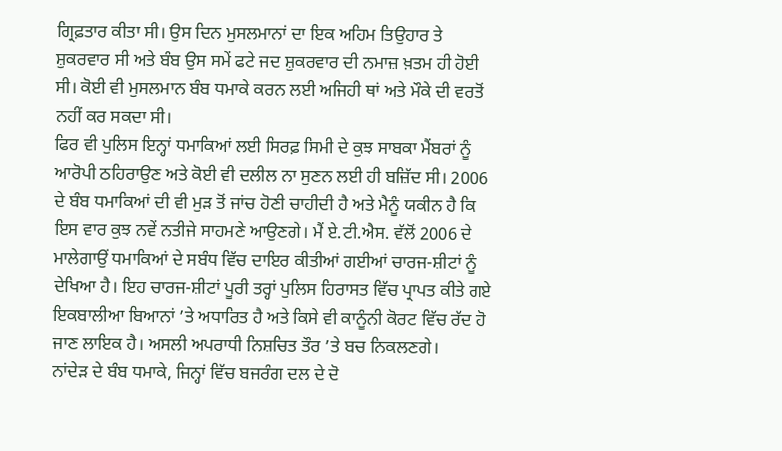ਗ੍ਰਿਫ਼ਤਾਰ ਕੀਤਾ ਸੀ। ਉਸ ਦਿਨ ਮੁਸਲਮਾਨਾਂ ਦਾ ਇਕ ਅਹਿਮ ਤਿਉਹਾਰ ਤੇ ਸ਼ੁਕਰਵਾਰ ਸੀ ਅਤੇ ਬੰਬ ਉਸ ਸਮੇਂ ਫਟੇ ਜਦ ਸ਼ੁਕਰਵਾਰ ਦੀ ਨਮਾਜ਼ ਖ਼ਤਮ ਹੀ ਹੋਈ ਸੀ। ਕੋਈ ਵੀ ਮੁਸਲਮਾਨ ਬੰਬ ਧਮਾਕੇ ਕਰਨ ਲਈ ਅਜਿਹੀ ਥਾਂ ਅਤੇ ਮੌਕੇ ਦੀ ਵਰਤੋਂ ਨਹੀਂ ਕਰ ਸਕਦਾ ਸੀ।
ਫਿਰ ਵੀ ਪੁਲਿਸ ਇਨ੍ਹਾਂ ਧਮਾਕਿਆਂ ਲਈ ਸਿਰਫ਼ ਸਿਮੀ ਦੇ ਕੁਝ ਸਾਬਕਾ ਮੈਂਬਰਾਂ ਨੂੰ ਆਰੋਪੀ ਠਹਿਰਾਉਣ ਅਤੇ ਕੋਈ ਵੀ ਦਲੀਲ ਨਾ ਸੁਣਨ ਲਈ ਹੀ ਬਜ਼ਿੱਦ ਸੀ। 2006 ਦੇ ਬੰਬ ਧਮਾਕਿਆਂ ਦੀ ਵੀ ਮੁੜ ਤੋਂ ਜਾਂਚ ਹੋਣੀ ਚਾਹੀਦੀ ਹੈ ਅਤੇ ਮੈਨੂੰ ਯਕੀਨ ਹੈ ਕਿ ਇਸ ਵਾਰ ਕੁਝ ਨਵੇਂ ਨਤੀਜੇ ਸਾਹਮਣੇ ਆਉਣਗੇ। ਮੈਂ ਏ.ਟੀ.ਐਸ. ਵੱਲੋਂ 2006 ਦੇ ਮਾਲੇਗਾਉਂ ਧਮਾਕਿਆਂ ਦੇ ਸਬੰਧ ਵਿੱਚ ਦਾਇਰ ਕੀਤੀਆਂ ਗਈਆਂ ਚਾਰਜ-ਸ਼ੀਟਾਂ ਨੂੰ ਦੇਖਿਆ ਹੈ। ਇਹ ਚਾਰਜ-ਸ਼ੀਟਾਂ ਪੂਰੀ ਤਰ੍ਹਾਂ ਪੁਲਿਸ ਹਿਰਾਸਤ ਵਿੱਚ ਪ੍ਰਾਪਤ ਕੀਤੇ ਗਏ ਇਕਬਾਲੀਆ ਬਿਆਨਾਂ ’ਤੇ ਅਧਾਰਿਤ ਹੈ ਅਤੇ ਕਿਸੇ ਵੀ ਕਾਨੂੰਨੀ ਕੋਰਟ ਵਿੱਚ ਰੱਦ ਹੋ ਜਾਣ ਲਾਇਕ ਹੈ। ਅਸਲੀ ਅਪਰਾਧੀ ਨਿਸ਼ਚਿਤ ਤੌਰ ’ਤੇ ਬਚ ਨਿਕਲਣਗੇ।
ਨਾਂਦੇੜ ਦੇ ਬੰਬ ਧਮਾਕੇ, ਜਿਨ੍ਹਾਂ ਵਿੱਚ ਬਜਰੰਗ ਦਲ ਦੇ ਦੋ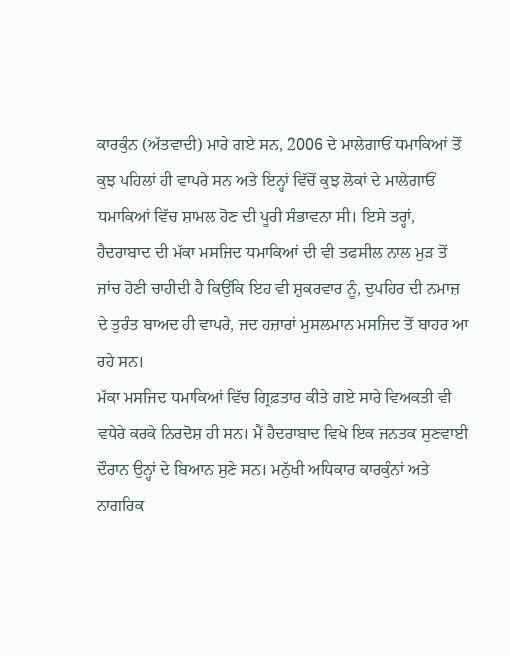ਕਾਰਕੁੰਨ (ਅੱਤਵਾਦੀ) ਮਾਰੇ ਗਏ ਸਨ, 2006 ਦੇ ਮਾਲੇਗਾਓਂ ਧਮਾਕਿਆਂ ਤੋਂ ਕੁਝ ਪਹਿਲਾਂ ਹੀ ਵਾਪਰੇ ਸਨ ਅਤੇ ਇਨ੍ਹਾਂ ਵਿੱਚੋਂ ਕੁਝ ਲੋਕਾਂ ਦੇ ਮਾਲੇਗਾਓਂ ਧਮਾਕਿਆਂ ਵਿੱਚ ਸ਼ਾਮਲ ਹੋਣ ਦੀ ਪੂਰੀ ਸੰਭਾਵਨਾ ਸੀ। ਇਸੇ ਤਰ੍ਹਾਂ, ਹੈਦਰਾਬਾਦ ਦੀ ਮੱਕਾ ਮਸਜਿਦ ਧਮਾਕਿਆਂ ਦੀ ਵੀ ਤਫਸੀਲ ਨਾਲ ਮੁੜ ਤੋਂ ਜਾਂਚ ਹੋਣੀ ਚਾਹੀਦੀ ਹੈ ਕਿਉਂਕਿ ਇਹ ਵੀ ਸ਼ੁਕਰਵਾਰ ਨੂੰ, ਦੁਪਹਿਰ ਦੀ ਨਮਾਜ਼ ਦੇ ਤੁਰੰਤ ਬਾਅਦ ਹੀ ਵਾਪਰੇ, ਜਦ ਹਜ਼ਾਰਾਂ ਮੁਸਲਮਾਨ ਮਸਜਿਦ ਤੋਂ ਬਾਹਰ ਆ ਰਹੇ ਸਨ।
ਮੱਕਾ ਮਸਜਿਦ ਧਮਾਕਿਆਂ ਵਿੱਚ ਗ੍ਰਿਫ਼ਤਾਰ ਕੀਤੇ ਗਏ ਸਾਰੇ ਵਿਅਕਤੀ ਵੀ ਵਧੇਰੇ ਕਰਕੇ ਨਿਰਦੋਸ਼ ਹੀ ਸਨ। ਮੈਂ ਹੈਦਰਾਬਾਦ ਵਿਖੇ ਇਕ ਜਨਤਕ ਸੁਣਵਾਈ ਦੌਰਾਨ ਉਨ੍ਹਾਂ ਦੇ ਬਿਆਨ ਸੁਣੇ ਸਨ। ਮਨੁੱਖੀ ਅਧਿਕਾਰ ਕਾਰਕੁੰਨਾਂ ਅਤੇ ਨਾਗਰਿਕ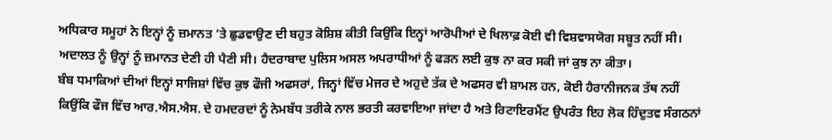ਅਧਿਕਾਰ ਸਮੂਹਾਂ ਨੇ ਇਨ੍ਹਾਂ ਨੂੰ ਜ਼ਮਾਨਤ ’ਤੇ ਛੁਡਵਾਉਣ ਦੀ ਬਹੁਤ ਕੋਸ਼ਿਸ਼ ਕੀਤੀ ਕਿਉਂਕਿ ਇਨ੍ਹਾਂ ਆਰੋਪੀਆਂ ਦੇ ਖਿਲਾਫ਼ ਕੋਈ ਵੀ ਵਿਸ਼ਵਾਸਯੋਗ ਸਬੂਤ ਨਹੀਂ ਸੀ। ਅਦਾਲਤ ਨੂੰ ਉਨ੍ਹਾਂ ਨੂੰ ਜ਼ਮਾਨਤ ਦੇਣੀ ਹੀ ਪੈਣੀ ਸੀ। ਹੈਦਰਾਬਾਦ ਪੁਲਿਸ ਅਸਲ ਅਪਰਾਧੀਆਂ ਨੂੰ ਫੜਨ ਲਈ ਕੁਝ ਨਾ ਕਰ ਸਕੀ ਜਾਂ ਕੁਝ ਨਾ ਕੀਤਾ।
ਬੰਬ ਧਮਾਕਿਆਂ ਦੀਆਂ ਇਨ੍ਹਾਂ ਸਾਜਿਸ਼ਾਂ ਵਿੱਚ ਕੁਝ ਫੌਜੀ ਅਫਸਰਾਂ, ਜਿਨ੍ਹਾਂ ਵਿੱਚ ਮੇਜਰ ਦੇ ਅਹੁਦੇ ਤੱਕ ਦੇ ਅਫਸਰ ਵੀ ਸ਼ਾਮਲ ਹਨ, ਕੋਈ ਹੈਰਾਨੀਜਨਕ ਤੱਥ ਨਹੀਂ ਕਿਉਂਕਿ ਫੌਜ ਵਿੱਚ ਆਰ.ਐਸ.ਐਸ. ਦੇ ਹਮਦਰਦਾਂ ਨੂੰ ਨੇਮਬੱਧ ਤਰੀਕੇ ਨਾਲ ਭਰਤੀ ਕਰਵਾਇਆ ਜਾਂਦਾ ਹੈ ਅਤੇ ਰਿਟਾਇਰਮੈਂਟ ਉਪਰੰਤ ਇਹ ਲੋਕ ਹਿੰਦੁਤਵ ਸੰਗਠਨਾਂ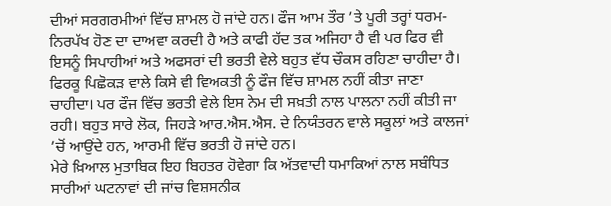ਦੀਆਂ ਸਰਗਰਮੀਆਂ ਵਿੱਚ ਸ਼ਾਮਲ ਹੋ ਜਾਂਦੇ ਹਨ। ਫੌਜ ਆਮ ਤੌਰ ’ਤੇ ਪੂਰੀ ਤਰ੍ਹਾਂ ਧਰਮ-ਨਿਰਪੱਖ ਹੋਣ ਦਾ ਦਾਅਵਾ ਕਰਦੀ ਹੈ ਅਤੇ ਕਾਫੀ ਹੱਦ ਤਕ ਅਜਿਹਾ ਹੈ ਵੀ ਪਰ ਫਿਰ ਵੀ ਇਸਨੂੰ ਸਿਪਾਹੀਆਂ ਅਤੇ ਅਫਸਰਾਂ ਦੀ ਭਰਤੀ ਵੇਲੇ ਬਹੁਤ ਵੱਧ ਚੌਕਸ ਰਹਿਣਾ ਚਾਹੀਦਾ ਹੈ। ਫਿਰਕੂ ਪਿਛੋਕੜ ਵਾਲੇ ਕਿਸੇ ਵੀ ਵਿਅਕਤੀ ਨੂੰ ਫੌਜ ਵਿੱਚ ਸ਼ਾਮਲ ਨਹੀਂ ਕੀਤਾ ਜਾਣਾ ਚਾਹੀਦਾ। ਪਰ ਫੌਜ ਵਿੱਚ ਭਰਤੀ ਵੇਲੇ ਇਸ ਨੇਮ ਦੀ ਸਖ਼ਤੀ ਨਾਲ ਪਾਲਨਾ ਨਹੀਂ ਕੀਤੀ ਜਾ ਰਹੀ। ਬਹੁਤ ਸਾਰੇ ਲੋਕ, ਜਿਹੜੇ ਆਰ.ਐਸ.ਐਸ. ਦੇ ਨਿਯੰਤਰਨ ਵਾਲੇ ਸਕੂਲਾਂ ਅਤੇ ਕਾਲਜਾਂ ’ਚੋਂ ਆਉਂਦੇ ਹਨ, ਆਰਮੀ ਵਿੱਚ ਭਰਤੀ ਹੋ ਜਾਂਦੇ ਹਨ।
ਮੇਰੇ ਖ਼ਿਆਲ ਮੁਤਾਬਿਕ ਇਹ ਬਿਹਤਰ ਹੋਵੇਗਾ ਕਿ ਅੱਤਵਾਦੀ ਧਮਾਕਿਆਂ ਨਾਲ ਸਬੰਧਿਤ ਸਾਰੀਆਂ ਘਟਨਾਵਾਂ ਦੀ ਜਾਂਚ ਵਿਸ਼ਸਨੀਕ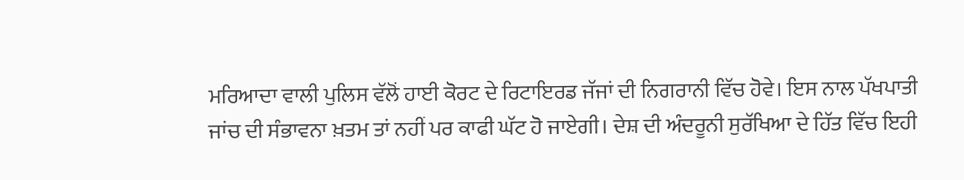ਮਰਿਆਦਾ ਵਾਲੀ ਪੁਲਿਸ ਵੱਲੋਂ ਹਾਈ ਕੋਰਟ ਦੇ ਰਿਟਾਇਰਡ ਜੱਜਾਂ ਦੀ ਨਿਗਰਾਨੀ ਵਿੱਚ ਹੋਵੇ। ਇਸ ਨਾਲ ਪੱਖਪਾਤੀ ਜਾਂਚ ਦੀ ਸੰਭਾਵਨਾ ਖ਼ਤਮ ਤਾਂ ਨਹੀਂ ਪਰ ਕਾਫੀ ਘੱਟ ਹੋ ਜਾਏਗੀ। ਦੇਸ਼ ਦੀ ਅੰਦਰੂਨੀ ਸੁਰੱਖਿਆ ਦੇ ਹਿੱਤ ਵਿੱਚ ਇਹੀ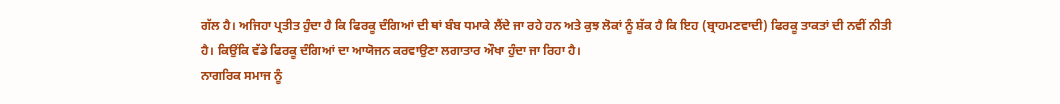ਗੱਲ ਹੈ। ਅਜਿਹਾ ਪ੍ਰਤੀਤ ਹੁੰਦਾ ਹੈ ਕਿ ਫਿਰਕੂ ਦੰਗਿਆਂ ਦੀ ਥਾਂ ਬੰਬ ਧਮਾਕੇ ਲੈਂਦੇ ਜਾ ਰਹੇ ਹਨ ਅਤੇ ਕੁਝ ਲੋਕਾਂ ਨੂੰ ਸ਼ੱਕ ਹੈ ਕਿ ਇਹ (ਬ੍ਰਾਹਮਣਵਾਦੀ) ਫਿਰਕੂ ਤਾਕਤਾਂ ਦੀ ਨਵੀਂ ਨੀਤੀ ਹੈ। ਕਿਉਂਕਿ ਵੱਡੇ ਫਿਰਕੂ ਦੰਗਿਆਂ ਦਾ ਆਯੋਜਨ ਕਰਵਾਉਣਾ ਲਗਾਤਾਰ ਔਖਾ ਹੁੰਦਾ ਜਾ ਰਿਹਾ ਹੈ।
ਨਾਗਰਿਕ ਸਮਾਜ ਨੂੰ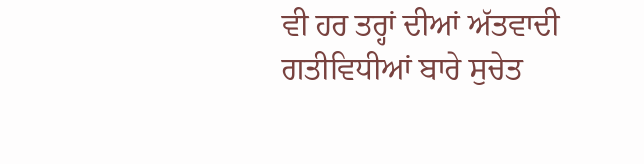ਵੀ ਹਰ ਤਰ੍ਹਾਂ ਦੀਆਂ ਅੱਤਵਾਦੀ ਗਤੀਵਿਧੀਆਂ ਬਾਰੇ ਸੁਚੇਤ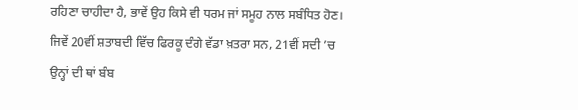ਰਹਿਣਾ ਚਾਹੀਦਾ ਹੈ, ਭਾਵੇਂ ਉਹ ਕਿਸੇ ਵੀ ਧਰਮ ਜਾਂ ਸਮੂਹ ਨਾਲ ਸਬੰਧਿਤ ਹੋਣ। ਜਿਵੇਂ 20ਵੀਂ ਸ਼ਤਾਬਦੀ ਵਿੱਚ ਫਿਰਕੂ ਦੰਗੇ ਵੱਡਾ ਖ਼ਤਰਾ ਸਨ, 21ਵੀਂ ਸਦੀ ’ਚ ਉਨ੍ਹਾਂ ਦੀ ਥਾਂ ਬੰਬ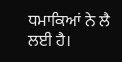ਧਮਾਕਿਆਂ ਨੇ ਲੈ ਲਈ ਹੈ।